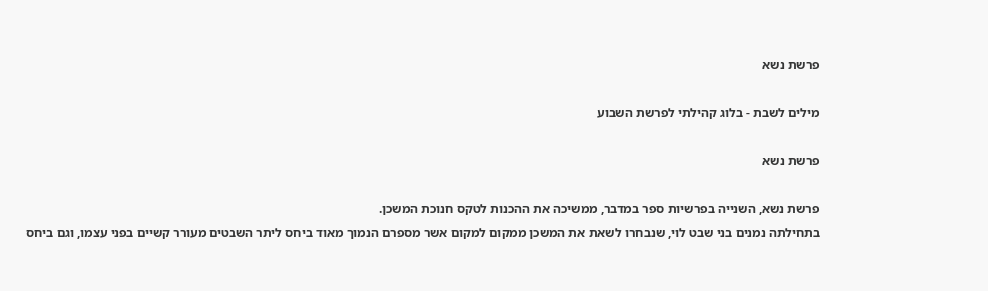פרשת נשא

מילים לשבת - בלוג קהילתי לפרשת השבוע

פרשת נשא

פרשת נשא, השנייה בפרשיות ספר במדבר, ממשיכה את ההכנות לטקס חנוכת המשכן.
בתחילתה נמנים בני שבט לוי, שנבחרו לשאת את המשכן ממקום למקום אשר מספרם הנמוך מאוד ביחס ליתר השבטים מעורר קשיים בפני עצמו, וגם ביחס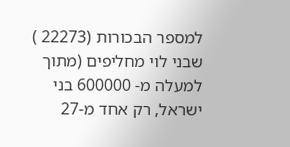למספר הבכורות (22273 ) שבני לוי מחליפים (מתוך למעלה מ- 600000 בני ישראל, רק אחד מ-27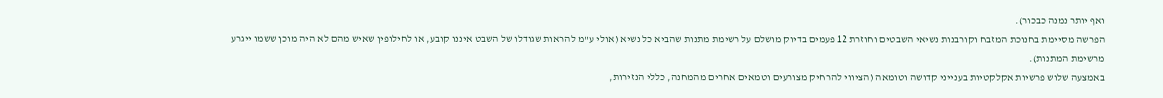ואף יותר נמנה כבכור).
הפרשה מסיימת בחנוכת המזבח וקורבנות נשיאי השבטים וחוזרת 12 פעמים בדיוק מושלם על רשימת מתנות שהביא כל נשיא (אולי ע"מ להראות שגודלו של השבט איננו קובע, או לחילופין שאיש מהם לא היה מוכן ששמו ייגרע מרשימת המתנות).
באמצעה שלוש פרשיות אקלקטיות בענייני קדושה וטומאה (הציווי להרחיק מצורעים וטמאים אחרים מהמחנה, כללי הנזירות,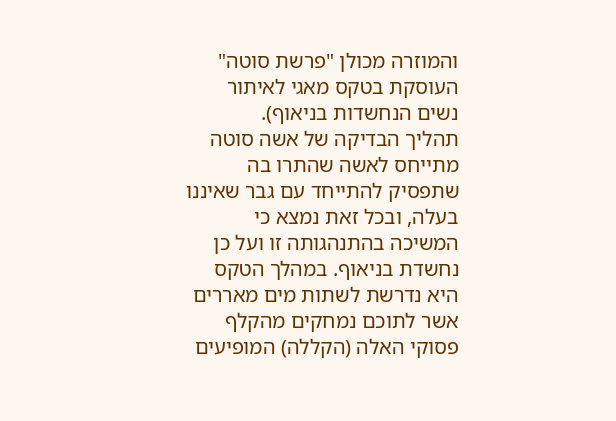והמוזרה מכולן "פרשת סוטה" העוסקת בטקס מאגי לאיתור נשים הנחשדות בניאוף).
תהליך הבדיקה של אשה סוטה מתייחס לאשה שהתרו בה שתפסיק להתייחד עם גבר שאיננו בעלה, ובכל זאת נמצא כי המשיכה בהתנהגותה זו ועל כן נחשדת בניאוף. במהלך הטקס היא נדרשת לשתות מים מאררים אשר לתוכם נמחקים מהקלף פסוקי האלה (הקללה) המופיעים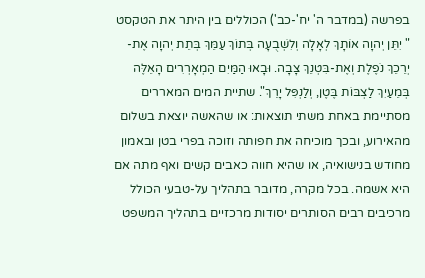בפרשה (במדבר ה' יח'-כב') הכוללים בין היתר את הטקסט " יִתֵּן יְהוָה אוֹתָךְ לְאָלָה וְלִשְׁבֻעָה בְּתוֹךְ עַמֵּךְ בְּתֵת יְהוָה אֶת-יְרֵכֵךְ נֹפֶלֶת וְאֶת-בִּטְנֵךְ צָבָה. וּבָאוּ הַמַּיִם הַמְאָרְרִים הָאֵלֶּה בְּמֵעַיִךְ לַצְבּוֹת בֶּטֶן, וְלַנְפִּל יָרֵךְ". שתיית המים המאררים מסתיימת באחת משתי תוצאות: או שהאשה יוצאת בשלום מהאירוע, ובכך מוכיחה את חפותה וזוכה בפרי בטן ובאמון מחודש בנישואיה, או שהיא חווה כאבים קשים ואף מתה אם היא אשמה. בכל מקרה, מדובר בתהליך על-טבעי הכולל מרכיבים רבים הסותרים יסודות מרכזיים בתהליך המשפט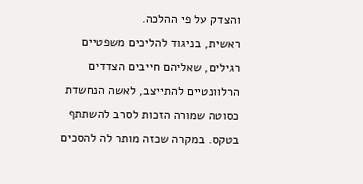והצדק על פי ההלכה.
ראשית, בניגוד להליכים משפטיים רגילים, שאליהם חייבים הצדדים הרלוונטיים להתייצב, לאשה הנחשדת כסוטה שמורה הזכות לסרב להשתתף בטקס. במקרה שכזה מותר לה להסכים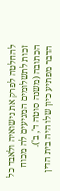להחלטה לפרק את נישואיה ולאבד כל זכות לתשלומים המגיעים לה מכוח הכתובה (משנה סוטה ד', ב').
הדבר מפתיע כיון שלו היה בית הדין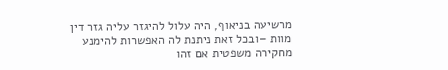מרשיעה בניאוף, היה עלול להיגזר עליה גזר דין מוות –ובכל זאת ניתנת לה האפשרות להימנע מחקירה משפטית אם זהו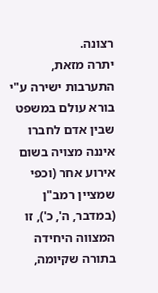רצונה.
יתרה מזאת, התערבות ישירה ע"י בורא עולם במשפט שבין אדם לחברו איננה מצויה בשום אירוע אחר (וכפי שמציין רמב"ן (במדבר, ה', כ'), זו המצווה היחידה בתורה שקיומה,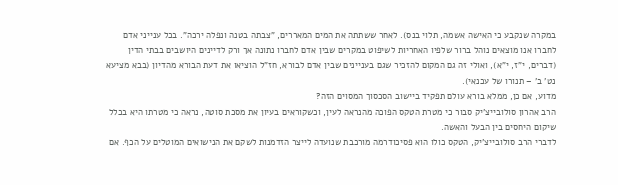במקרה שנקבע כי האישה אשמה, תלוי בנס). לאחר ששתתה את המים המאררים, "צבתה בטנה ונפלה ירכה". בכל ענייני אדם לחברו אנו מוצאים נוהל ברור שלפיו האחריות לשיפוט במקרים שבין אדם לחברו נתונה אך ורק לדיינים היושבים בבתי הדין (דברים, י"ז, י"א), ואולי זה גם המקום להזכיר שגם בעניינים שבין אדם לבורא, חז"ל הוציאו את דעת הבורא מהדיון (בבא מציעא נט' ב' – תנורו של עכנאי).
מדוע, אם כן, ממלא בורא עולם תפקיד ביישוב הסכסוך המסוים הזה?
הרב אהרון סולובייצ'יק סבור כי מטרת הטקס הפוכה מהנראה לעין, וכשקוראים בעיון את מסכת סוטה, נראה כי מטרתו היא בכלל שיקום היחסים בין הבעל והאשה.
לדברי הרב סולובייצ'יק, הטקס כולו הוא פסיכודרמה מורכבת שנועדה לייצר הזדמנות לשקם את הנישואים המוטלים על הכף. אם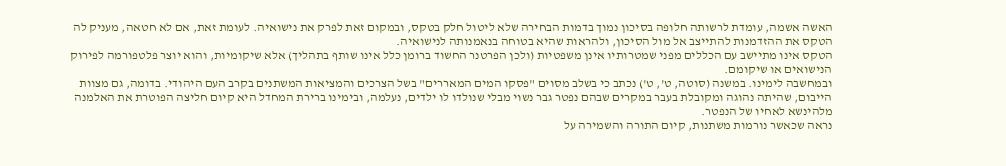האשה אשמה, עומדת לרשותה חלופה בסיכון נמוך בדמות הבחירה שלא ליטול חלק בטקס, ובמקום זאת לפרק את נישואיה. לעומת זאת, אם לא חטאה, מעניק לה הטקס את ההזדמנות להתייצב אל מול הסיכון, ולהראות שהיא בטוחה בנאמנותה לנישואיה.
הטקס אינו מתיישב עם הכללים מפני שמטרותיו אינן משפטיות (ולכן הפרטנר החשוד ברומן כלל אינו שותף בתהליך) אלא שיקומיות, והוא יוצר פלטפורמה לפירוק הנישואים או שיקומם.
ובמחשבה לימינו. במשנה (סוטה, ט', ט') נכתב כי בשלב מסוים "פסקו המים המאררים" בשל הצרכים והמציאות המשתנים בקרב העם היהודי. בדומה, גם מצוות הייבום, שהיתה נהוגה ומקובלת בעבר במקרים שבהם נפטר גבר נשוי מבלי שנולדו לו ילדים, נעלמה, ובימינו ברירת המחדל היא קיום חליצה הפוטרת את האלמנה מלהינשא לאחיו של הנפטר.
נראה שכאשר נורמות משתנות, קיום התורה והשמירה על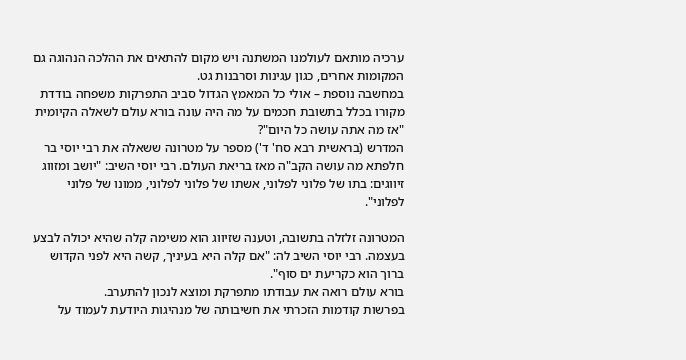ערכיה מותאם לעולמנו המשתנה ויש מקום להתאים את ההלכה הנהוגה גם המקומות אחרים, כגון עגינות וסרבנות גט.
במחשבה נוספת – אולי כל המאמץ הגדול סביב התפרקות משפחה בודדת מקורו בכלל בתשובת חכמים על מה היה עונה בורא עולם לשאלה הקיומית "אז מה אתה עושה כל היום"?
המדרש (בראשית רבא סח' ד') מספר על מטרונה ששאלה את רבי יוסי בר חלפתא מה עושה הקב"ה מאז בריאת העולם. רבי יוסי השיב: "יושב ומזווג זיווגים: בתו של פלוני לפלוני, אשתו של פלוני לפלוני, ממונו של פלוני לפלוני".

המטרונה זלזלה בתשובה, וטענה שזיווג הוא משימה קלה שהיא יכולה לבצע בעצמה. רבי יוסי השיב לה: "אם קלה היא בעיניך, קשה היא לפני הקדוש ברוך הוא כקריעת ים סוף".
בורא עולם רואה את עבודתו מתפרקת ומוצא לנכון להתערב.
בפרשות קודמות הזכרתי את חשיבותה של מנהיגות היודעת לעמוד על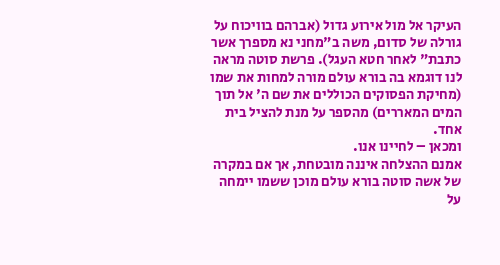העיקר אל מול אירוע גדול (אברהם בוויכוח על גורלה של סדום, משה ב"מחני נא מספרך אשר כתבת" לאחר חטא העגל). פרשת סוטה מראה לנו דוגמא בה בורא עולם מורה למחות את שמו (מחיקת הפסוקים הכוללים את שם ה' אל תוך המים המאררים) מהספר על מנת להציל בית אחד.
ומכאן – לחיינו אנו.
אמנם ההצלחה איננה מובטחת, אך אם במקרה של אשה סוטה בורא עולם מוכן ששמו יימחה על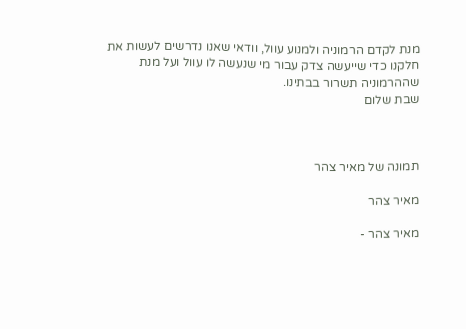מנת לקדם הרמוניה ולמנוע עוול, וודאי שאנו נדרשים לעשות את חלקנו כדי שייעשה צדק עבור מי שנעשה לו עוול ועל מנת שההרמוניה תשרור בבתינו.
שבת שלום



תמונה של מאיר צהר

מאיר צהר

מאיר צהר -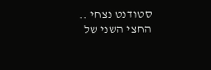סטודנט נצחי .. החצי השני של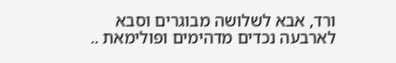ורד, אבא לשלושה מבוגרים וסבא לארבעה נכדים מדהימים ופולימאת ..